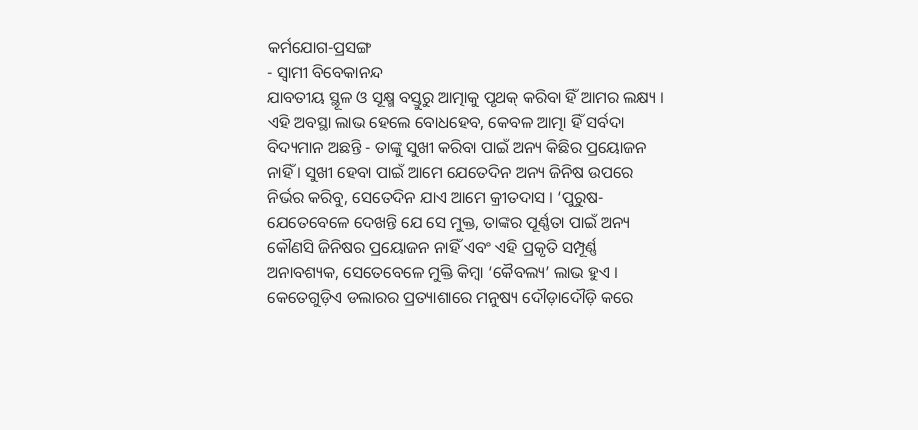କର୍ମଯୋଗ-ପ୍ରସଙ୍ଗ
- ସ୍ୱାମୀ ବିବେକାନନ୍ଦ
ଯାବତୀୟ ସ୍ଥୂଳ ଓ ସୂକ୍ଷ୍ମ ବସ୍ତୁରୁ ଆତ୍ମାକୁ ପୃଥକ୍ କରିବା ହିଁ ଆମର ଲକ୍ଷ୍ୟ । ଏହି ଅବସ୍ଥା ଲାଭ ହେଲେ ବୋଧହେବ, କେବଳ ଆତ୍ମା ହିଁ ସର୍ବଦା ବିଦ୍ୟମାନ ଅଛନ୍ତି - ତାଙ୍କୁ ସୁଖୀ କରିବା ପାଇଁ ଅନ୍ୟ କିଛିର ପ୍ରୟୋଜନ ନାହିଁ । ସୁଖୀ ହେବା ପାଇଁ ଆମେ ଯେତେଦିନ ଅନ୍ୟ ଜିନିଷ ଉପରେ ନିର୍ଭର କରିବୁ, ସେତେଦିନ ଯାଏ ଆମେ କ୍ରୀତଦାସ । ‘ପୁରୁଷ- ଯେତେବେଳେ ଦେଖନ୍ତି ଯେ ସେ ମୁକ୍ତ, ତାଙ୍କର ପୂର୍ଣ୍ଣତା ପାଇଁ ଅନ୍ୟ କୌଣସି ଜିନିଷର ପ୍ରୟୋଜନ ନାହିଁ ଏବଂ ଏହି ପ୍ରକୃତି ସମ୍ପୂର୍ଣ୍ଣ ଅନାବଶ୍ୟକ, ସେତେବେଳେ ମୁକ୍ତି କିମ୍ବା ‘କୈବଲ୍ୟ’ ଲାଭ ହୁଏ ।
କେତେଗୁଡ଼ିଏ ଡଲାରର ପ୍ରତ୍ୟାଶାରେ ମନୁଷ୍ୟ ଦୌଡ଼ାଦୌଡ଼ି କରେ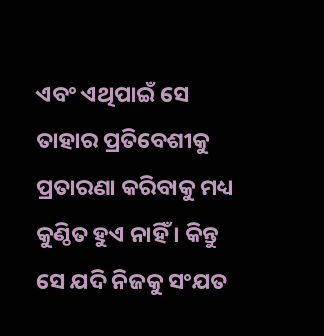ଏବଂ ଏଥିପାଇଁ ସେ ତାହାର ପ୍ରତିବେଶୀକୁ ପ୍ରତାରଣା କରିବାକୁ ମଧ୍ୟ କୁଣ୍ଠିତ ହୁଏ ନାହିଁ । କିନ୍ତୁ ସେ ଯଦି ନିଜକୁ ସଂଯତ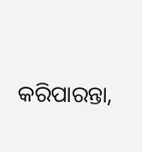କରିପାରନ୍ତା,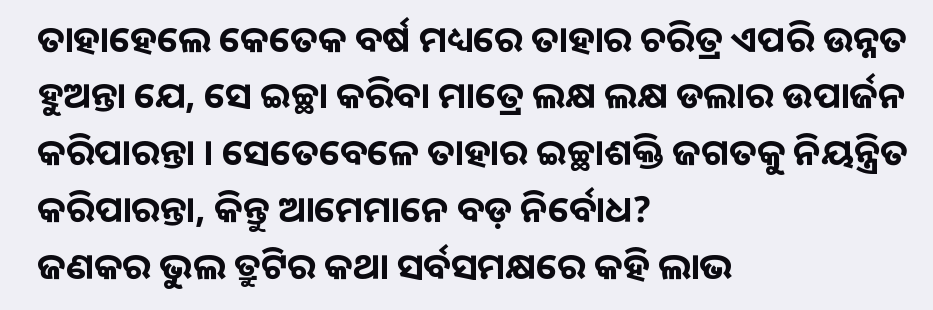ତାହାହେଲେ କେତେକ ବର୍ଷ ମଧ୍ୟରେ ତାହାର ଚରିତ୍ର ଏପରି ଉନ୍ନତ ହୁଅନ୍ତା ଯେ, ସେ ଇଚ୍ଛା କରିବା ମାତ୍ରେ ଲକ୍ଷ ଲକ୍ଷ ଡଲାର ଉପାର୍ଜନ କରିପାରନ୍ତା । ସେତେବେଳେ ତାହାର ଇଚ୍ଛାଶକ୍ତି ଜଗତକୁ ନିୟନ୍ତ୍ରିତ କରିପାରନ୍ତା, କିନ୍ତୁ ଆମେମାନେ ବଡ଼ ନିର୍ବୋଧ?
ଜଣକର ଭୁଲ ତ୍ରୁଟିର କଥା ସର୍ବସମକ୍ଷରେ କହି ଲାଭ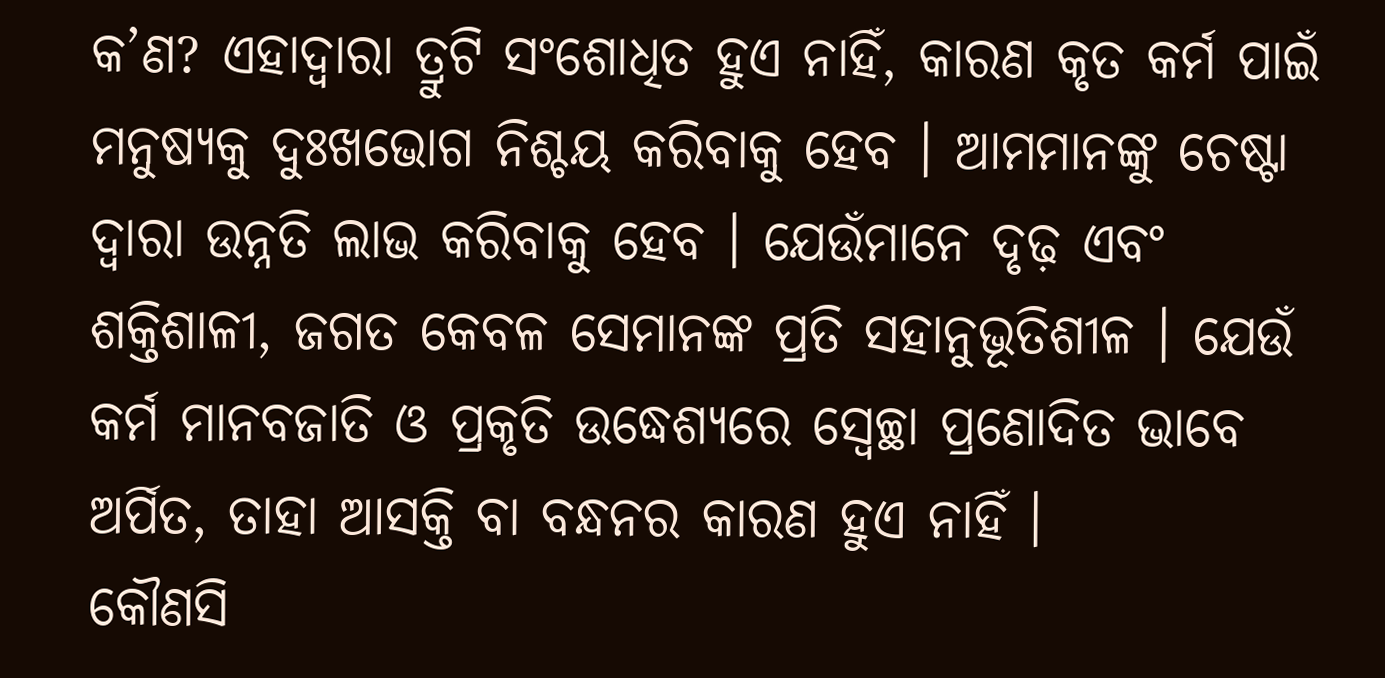କ’ଣ? ଏହାଦ୍ୱାରା ତ୍ରୁଟି ସଂଶୋଧିତ ହୁଏ ନାହିଁ, କାରଣ କୃତ କର୍ମ ପାଇଁ ମନୁଷ୍ୟକୁ ଦୁଃଖଭୋଗ ନିଶ୍ଚୟ କରିବାକୁ ହେବ । ଆମମାନଙ୍କୁ ଚେଷ୍ଟା ଦ୍ୱାରା ଉନ୍ନତି ଲାଭ କରିବାକୁ ହେବ । ଯେଉଁମାନେ ଦୃଢ଼ ଏବଂ ଶକ୍ତିଶାଳୀ, ଜଗତ କେବଳ ସେମାନଙ୍କ ପ୍ରତି ସହାନୁଭୂତିଶୀଳ । ଯେଉଁ କର୍ମ ମାନବଜାତି ଓ ପ୍ରକୃତି ଉଦ୍ଧେଶ୍ୟରେ ସ୍ବେଚ୍ଛା ପ୍ରଣୋଦିତ ଭାବେ ଅର୍ପିତ, ତାହା ଆସକ୍ତି ବା ବନ୍ଧନର କାରଣ ହୁଏ ନାହିଁ ।
କୌଣସି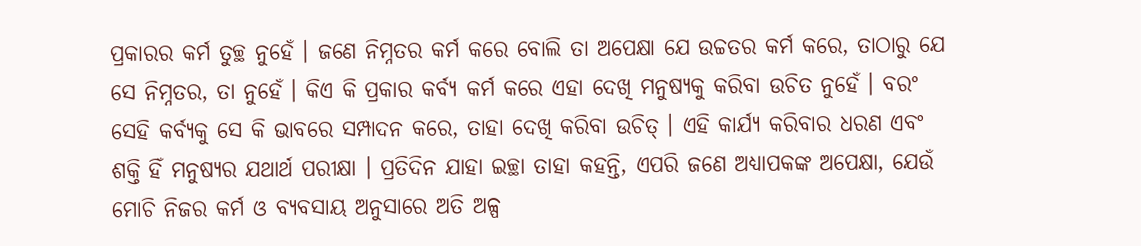ପ୍ରକାରର କର୍ମ ତୁଚ୍ଛ ନୁହେଁ । ଜଣେ ନିମ୍ନତର କର୍ମ କରେ ବୋଲି ତା ଅପେକ୍ଷା ଯେ ଉଚ୍ଚତର କର୍ମ କରେ, ତାଠାରୁ ଯେ ସେ ନିମ୍ନତର, ତା ନୁହେଁ । କିଏ କି ପ୍ରକାର କର୍ବ୍ୟ କର୍ମ କରେ ଏହା ଦେଖି ମନୁଷ୍ୟକୁ କରିବା ଉଚିତ ନୁହେଁ । ବରଂ ସେହି କର୍ବ୍ୟକୁ ସେ କି ଭାବରେ ସମ୍ପାଦନ କରେ, ତାହା ଦେଖି କରିବା ଉଚିତ୍ । ଏହି କାର୍ଯ୍ୟ କରିବାର ଧରଣ ଏବଂ ଶକ୍ତି ହିଁ ମନୁଷ୍ୟର ଯଥାର୍ଥ ପରୀକ୍ଷା । ପ୍ରତିଦିନ ଯାହା ଇଚ୍ଛା ତାହା କହନ୍ତି, ଏପରି ଜଣେ ଅଧ୍ୟାପକଙ୍କ ଅପେକ୍ଷା, ଯେଉଁ ମୋଚି ନିଜର କର୍ମ ଓ ବ୍ୟବସାୟ ଅନୁସାରେ ଅତି ଅଳ୍ପ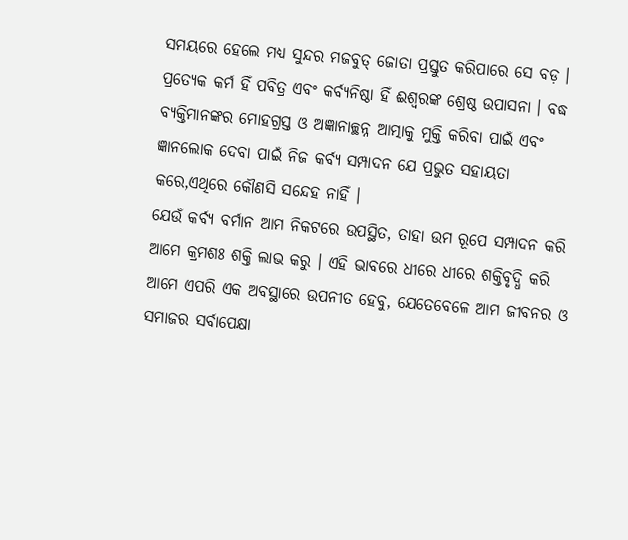ସମୟରେ ହେଲେ ମଧ୍ୟ ସୁନ୍ଦର ମଜବୁତ୍ ଜୋତା ପ୍ରସ୍ତୁତ କରିପାରେ ସେ ବଡ଼ ।
ପ୍ରତ୍ୟେକ କର୍ମ ହିଁ ପବିତ୍ର ଏବଂ କର୍ବ୍ୟନିଷ୍ଠା ହିଁ ଈଶ୍ୱରଙ୍କ ଶ୍ରେଷ୍ଠ ଉପାସନା । ବଦ୍ଧ ବ୍ୟକ୍ତିମାନଙ୍କର ମୋହଗ୍ରସ୍ତ ଓ ଅଜ୍ଞାନାଚ୍ଛନ୍ନ ଆତ୍ମାକୁ ମୁକ୍ତି କରିବା ପାଇଁ ଏବଂ ଜ୍ଞାନଲୋକ ଦେବା ପାଇଁ ନିଜ କର୍ବ୍ୟ ସମ୍ପାଦନ ଯେ ପ୍ରଭୁତ ସହାୟତା କରେ,ଏଥିରେ କୌଣସି ସନ୍ଦେହ ନାହିଁ ।
ଯେଉଁ କର୍ବ୍ୟ ବର୍ମାନ ଆମ ନିକଟରେ ଉପସ୍ଥିତ, ତାହା ଉମ ରୂପେ ସମ୍ପାଦନ କରି ଆମେ କ୍ରମଶଃ ଶକ୍ତି ଲାଭ କରୁ । ଏହି ଭାବରେ ଧୀରେ ଧୀରେ ଶକ୍ତିବୃଦ୍ଧି କରି ଆମେ ଏପରି ଏକ ଅବସ୍ଥାରେ ଉପନୀତ ହେବୁ, ଯେତେବେଳେ ଆମ ଜୀବନର ଓ ସମାଜର ସର୍ବାପେକ୍ଷା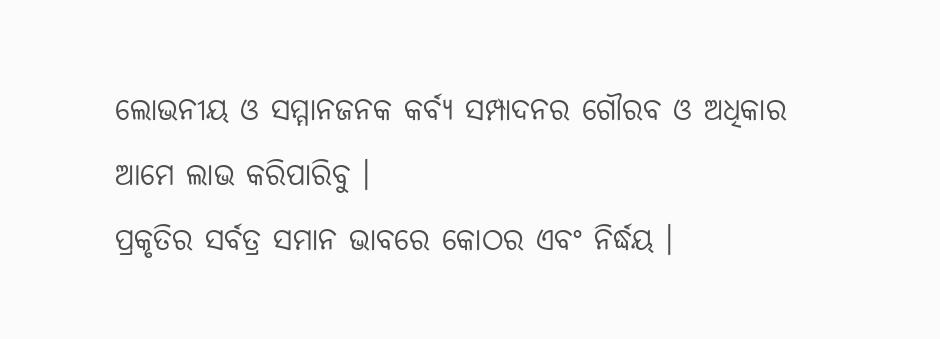ଲୋଭନୀୟ ଓ ସମ୍ମାନଜନକ କର୍ବ୍ୟ ସମ୍ପାଦନର ଗୌରବ ଓ ଅଧିକାର ଆମେ ଲାଭ କରିପାରିବୁ ।
ପ୍ରକୃତିର ସର୍ବତ୍ର ସମାନ ଭାବରେ କୋଠର ଏବଂ ନିର୍ଦ୍ଧୟ ।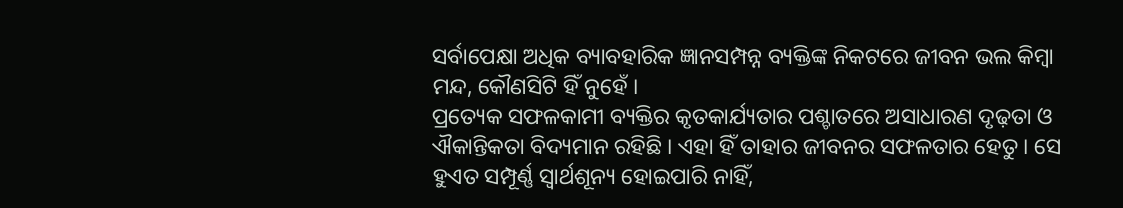ସର୍ବାପେକ୍ଷା ଅଧିକ ବ୍ୟାବହାରିକ ଜ୍ଞାନସମ୍ପନ୍ନ ବ୍ୟକ୍ତିଙ୍କ ନିକଟରେ ଜୀବନ ଭଲ କିମ୍ବା ମନ୍ଦ, କୌଣସିଟି ହିଁ ନୁହେଁ ।
ପ୍ରତ୍ୟେକ ସଫଳକାମୀ ବ୍ୟକ୍ତିର କୃତକାର୍ଯ୍ୟତାର ପଶ୍ଚାତରେ ଅସାଧାରଣ ଦୃଢ଼ତା ଓ ଐକାନ୍ତିକତା ବିଦ୍ୟମାନ ରହିଛି । ଏହା ହିଁ ତାହାର ଜୀବନର ସଫଳତାର ହେତୁ । ସେ ହୁଏତ ସମ୍ପୂର୍ଣ୍ଣ ସ୍ୱାର୍ଥଶୂନ୍ୟ ହୋଇପାରି ନାହିଁ,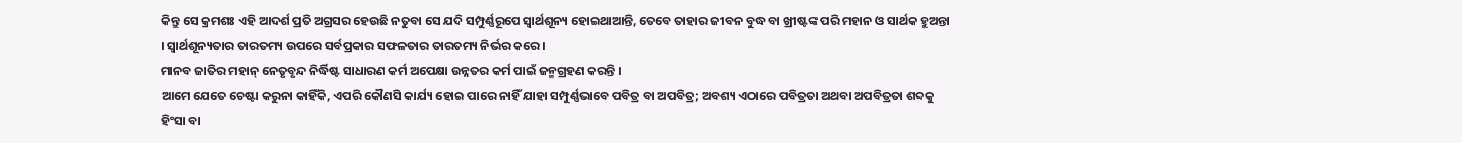କିନ୍ତୁ ସେ କ୍ରମଶଃ ଏହି ଆଦର୍ଶ ପ୍ରତି ଅଗ୍ରସର ହେଉଛି ନତୁବା ସେ ଯଦି ସମ୍ପୁର୍ଣ୍ଣରୂପେ ସ୍ୱାର୍ଥଶୂନ୍ୟ ହୋଇଥାଆନ୍ତି, ତେବେ ତାହାର ଜୀବନ ବୁଦ୍ଧ ବା ଖ୍ରୀଷ୍ଟଙ୍କ ପରି ମହାନ ଓ ସାର୍ଥକ ହୁଅନ୍ତା । ସ୍ୱାର୍ଥଶୂନ୍ୟତାର ତାରତମ୍ୟ ଉପରେ ସର୍ବପ୍ରକାର ସଫଳତାର ତାରତମ୍ୟ ନିର୍ଭର କରେ ।
ମାନବ ଜାତିର ମହାନ୍ ନେତୃବୃନ୍ଦ ନିର୍ଦ୍ଧିଷ୍ଟ ସାଧାରଣ କର୍ମ ଅପେକ୍ଷା ଉନ୍ନତର କର୍ମ ପାଇଁ ଜନ୍ମଗ୍ରହଣ କରନ୍ତି ।
ଆମେ ଯେତେ ଚେଷ୍ଟା କରୁନା କାହିଁକି, ଏପରି କୌଣସି କାର୍ଯ୍ୟ ହୋଇ ପାରେ ନାହିଁ ଯାହା ସମ୍ପୁର୍ଣ୍ଣଭାବେ ପବିତ୍ର ବା ଅପବିତ୍ର; ଅବଶ୍ୟ ଏଠାରେ ପବିତ୍ରତା ଅଥବା ଅପବିତ୍ରତା ଶବ୍ଦକୁ ହିଂସା ବା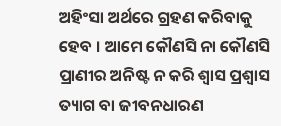ଅହିଂସା ଅର୍ଥରେ ଗ୍ରହଣ କରିବାକୁ ହେବ । ଆମେ କୌଣସି ନା କୌଣସି ପ୍ରାଣୀର ଅନିଷ୍ଟ ନ କରି ଶ୍ୱାସ ପ୍ରଶ୍ୱାସ ତ୍ୟାଗ ବା ଜୀବନଧାରଣ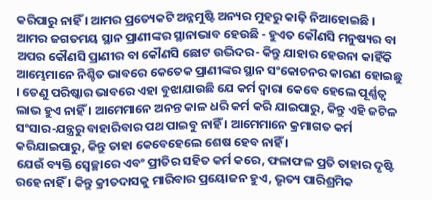କରିପାରୁ ନାହିଁ । ଆମର ପ୍ରତ୍ୟେକଟି ଅନ୍ନମୁଷ୍ଟି ଅନ୍ୟର ମୁହରୁ କାଢ଼ି ନିଆହୋଇଛି । ଆମର ଜଗତମୟ ସ୍ଥାନ ପ୍ରାଣୀଙ୍କର ସ୍ଥାନାଭାବ ହେଉଛି - ହୁଏତ କୌଣସି ମନୁଷ୍ୟର ବା ଅପର କୌଣସି ପ୍ରାଣୀର ବା କୌଣସି ଛୋଟ ଉଦ୍ଭିଦର- କିନ୍ତୁ ଯାହାର ହେଉନା କାହିଁକି ଆମ୍ଭେମାନେ ନିଶ୍ଚିତ ଭାବରେ କେତେକ ପ୍ରାଣୀଙ୍କର ସ୍ଥାନ ସଂକୋଚନର କାରଣ ହୋଇଛୁ । ତେଣୁ ପରିଷ୍କାର ଭାବରେ ଏହା ବୁଝାଯାଉଛି ଯେ କର୍ମ ଦ୍ୱାରା କେବେ ହେଲେ ପୂର୍ଣ୍ଣତ୍ୱ ଲାଭ ହୁଏ ନାହିଁ । ଆମେମାନେ ଅନନ୍ତ କାଳ ଧରି କର୍ମ କରି ଯାଇପାରୁ, କିନ୍ତୁ ଏହି ଜଟିଳ ସଂସାର-ଯନ୍ତ୍ରରୁ ବାହାରିବାର ପଥ ପାଇବୁ ନାହିଁ । ଆମେମାନେ କ୍ରମାଗତ କର୍ମ କରିଯାଇପାରୁ, କିନ୍ତୁ ତାହା କେବେହେଲେ ଶେଷ ହେବ ନାହିଁ ।
ଯେଉଁ ବ୍ୟକ୍ତି ସ୍ବେଚ୍ଛାରେ ଏବଂ ପ୍ରୀତିର ସହିତ କର୍ମ କରେ, ଫଳାଫଳ ପ୍ରତି ତାହାର ଦୃଷ୍ଟି ରହେ ନାହିଁ । କିନ୍ତୁ କ୍ରୀତଦାସକୁ ମାରିବାର ପ୍ରୟୋଜନ ହୁଏ, ଭୃତ୍ୟ ପାରିଶ୍ରମିକ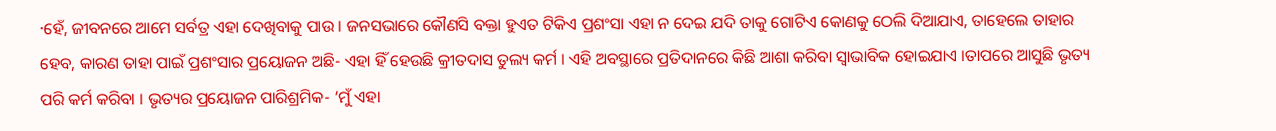·ହେଁ, ଜୀବନରେ ଆମେ ସର୍ବତ୍ର ଏହା ଦେଖିବାକୁ ପାଉ । ଜନସଭାରେ କୌଣସି ବକ୍ତା ହୁଏତ ଟିକିଏ ପ୍ରଶଂସା ଏହା ନ ଦେଇ ଯଦି ତାକୁ ଗୋଟିଏ କୋଣକୁ ଠେଲି ଦିଆଯାଏ, ତାହେଲେ ତାହାର ହେବ, କାରଣ ତାହା ପାଇଁ ପ୍ରଶଂସାର ପ୍ରୟୋଜନ ଅଛି- ଏହା ହିଁ ହେଉଛି କ୍ରୀତଦାସ ତୁଲ୍ୟ କର୍ମ । ଏହି ଅବସ୍ଥାରେ ପ୍ରତିଦାନରେ କିଛି ଆଶା କରିବା ସ୍ବାଭାବିକ ହୋଇଯାଏ ।ତାପରେ ଆସୁଛି ଭୃତ୍ୟ ପରି କର୍ମ କରିବା । ଭୃତ୍ୟର ପ୍ରୟୋଜନ ପାରିଶ୍ରମିକ- ‘ମୁଁ ଏହା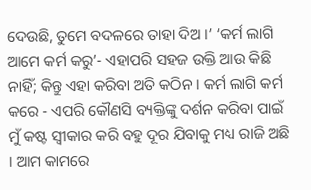ଦେଉଛି, ତୁମେ ବଦଳରେ ତାହା ଦିଅ ।’ ‘କର୍ମ ଲାଗି ଆମେ କର୍ମ କରୁ’- ଏହାପରି ସହଜ ଉକ୍ତି ଆଉ କିଛି ନାହିଁ; କିନ୍ତୁ ଏହା କରିବା ଅତି କଠିନ । କର୍ମ ଲାଗି କର୍ମ କରେ - ଏପରି କୌଣସି ବ୍ୟକ୍ତିଙ୍କୁ ଦର୍ଶନ କରିବା ପାଇଁ ମୁଁ କଷ୍ଟ ସ୍ବୀକାର କରି ବହୁ ଦୂର ଯିବାକୁ ମଧ୍ୟ ରାଜି ଅଛି । ଆମ କାମରେ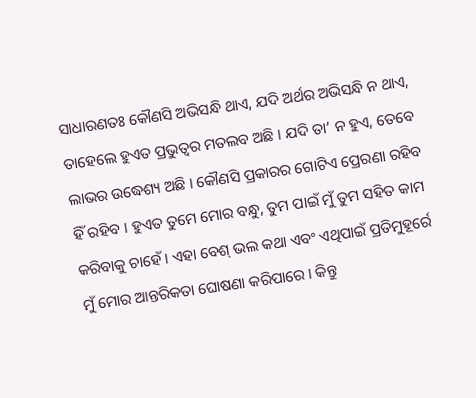ସାଧାରଣତଃ କୌଣସି ଅଭିସନ୍ଧି ଥାଏ, ଯଦି ଅର୍ଥର ଅଭିସନ୍ଧି ନ ଥାଏ, ତାହେଲେ ହୁଏତ ପ୍ରଭୁତ୍ୱର ମତଲବ ଅଛି । ଯଦି ତା’ ନ ହୁଏ, ତେବେ ଲାଭର ଉଦ୍ଧେଶ୍ୟ ଅଛି । କୌଣସି ପ୍ରକାରର ଗୋଟିଏ ପ୍ରେରଣା ରହିବ ହିଁ ରହିବ । ହୁଏତ ତୁମେ ମୋର ବନ୍ଧୁ, ତୁମ ପାଇଁ ମୁଁ ତୁମ ସହିତ କାମ କରିବାକୁ ଚାହେଁ । ଏହା ବେଶ୍ ଭଲ କଥା ଏବଂ ଏଥିପାଇଁ ପ୍ରତିମୁହୂର୍ରେ ମୁଁ ମୋର ଆନ୍ତରିକତା ଘୋଷଣା କରିପାରେ । କିନ୍ତୁ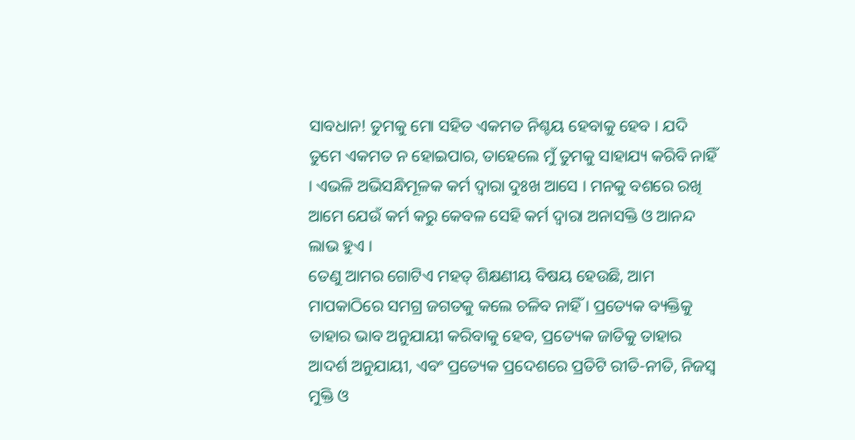ସାବଧାନ! ତୁମକୁ ମୋ ସହିତ ଏକମତ ନିଶ୍ଚୟ ହେବାକୁ ହେବ । ଯଦି ତୁମେ ଏକମତ ନ ହୋଇପାର, ତାହେଲେ ମୁଁ ତୁମକୁ ସାହାଯ୍ୟ କରିବି ନାହିଁ । ଏଭଳି ଅଭିସନ୍ଧିମୂଳକ କର୍ମ ଦ୍ୱାରା ଦୁଃଖ ଆସେ । ମନକୁ ବଶରେ ରଖି ଆମେ ଯେଉଁ କର୍ମ କରୁ କେବଳ ସେହି କର୍ମ ଦ୍ୱାରା ଅନାସକ୍ତି ଓ ଆନନ୍ଦ ଲାଭ ହୁଏ ।
ତେଣୁ ଆମର ଗୋଟିଏ ମହତ୍ ଶିକ୍ଷଣୀୟ ବିଷୟ ହେଉଛି, ଆମ ମାପକାଠିରେ ସମଗ୍ର ଜଗତକୁ କଲେ ଚଳିବ ନାହିଁ । ପ୍ରତ୍ୟେକ ବ୍ୟକ୍ତିକୁ ତାହାର ଭାବ ଅନୁଯାୟୀ କରିବାକୁ ହେବ, ପ୍ରତ୍ୟେକ ଜାତିକୁ ତାହାର ଆଦର୍ଶ ଅନୁଯାୟୀ, ଏବଂ ପ୍ରତ୍ୟେକ ପ୍ରଦେଶରେ ପ୍ରତିଟି ରୀତି-ନୀତି, ନିଜସ୍ବ ମୁକ୍ତି ଓ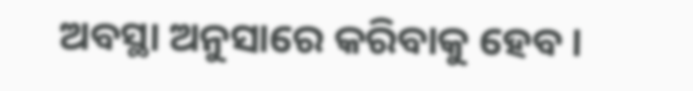ଅବସ୍ଥା ଅନୁସାରେ କରିବାକୁ ହେବ ।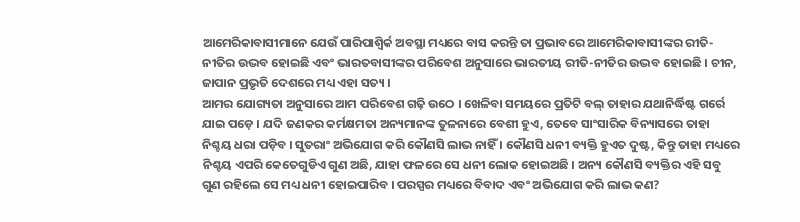ଆମେରିକାବାସୀମାନେ ଯେଉଁ ପାରିପାଶ୍ୱିର୍କ ଅବସ୍ଥା ମଧ୍ୟରେ ବାସ କରନ୍ତି ତା ପ୍ରଭାବରେ ଆମେରିକାବାସୀଙ୍କର ରୀତି-ନୀତିର ଉଦ୍ଭବ ହୋଇଛି ଏବଂ ଭାରତବାସୀଙ୍କର ପରିବେଶ ଅନୁସାରେ ଭାରତୀୟ ରୀତି-ନୀତିର ଉଦ୍ଭବ ହୋଇଛି । ଚୀନ, ଜାପାନ ପ୍ରଭୃତି ଦେଶରେ ମଧ୍ୟ ଏହା ସତ୍ୟ ।
ଆମର ଯୋଗ୍ୟତା ଅନୁସାରେ ଆମ ପରିବେଶ ଗଢ଼ି ଉଠେ । ଖେଳିବା ସମୟରେ ପ୍ରତିଟି ବଲ୍ ତାହାର ଯଥାନିର୍ଦ୍ଧିଷ୍ଟ ଗର୍ରେ ଯାଇ ପଡ଼େ । ଯଦି ଜଣକର କର୍ମକ୍ଷମତା ଅନ୍ୟମାନଙ୍କ ତୁଳନାରେ ବେଶୀ ହୁଏ, ତେବେ ସାଂସାରିକ ବିନ୍ୟାସରେ ତାହା ନିଶ୍ଚୟ ଧରା ପଡ଼ିବ । ସୁତରାଂ ଅଭିଯୋଗ କରି କୌଣସି ଲାଭ ନାହିଁ । କୌଣସି ଧନୀ ବ୍ୟକ୍ତି ହୁଏତ ଦୁଷ୍ଟ, କିନ୍ତୁ ତାହା ମଧ୍ୟରେ ନିଶ୍ଚୟ ଏପରି କେତେଗୁଡିଏ ଗୁଣ ଅଛି, ଯାହା ଫଳରେ ସେ ଧନୀ ଲୋକ ହୋଇଅଛି । ଅନ୍ୟ କୌଣସି ବ୍ୟକ୍ତିର ଏହି ସବୁ ଗୁଣ ରହିଲେ ସେ ମଧ୍ୟ ଧନୀ ହୋଇପାରିବ । ପରସ୍ପର ମଧ୍ୟରେ ବିବାଦ ଏବଂ ଅଭିଯୋଗ କରି ଲାଭ କଣ?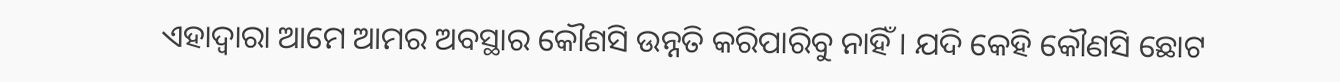ଏହାଦ୍ୱାରା ଆମେ ଆମର ଅବସ୍ଥାର କୌଣସି ଉନ୍ନତି କରିପାରିବୁ ନାହିଁ । ଯଦି କେହି କୌଣସି ଛୋଟ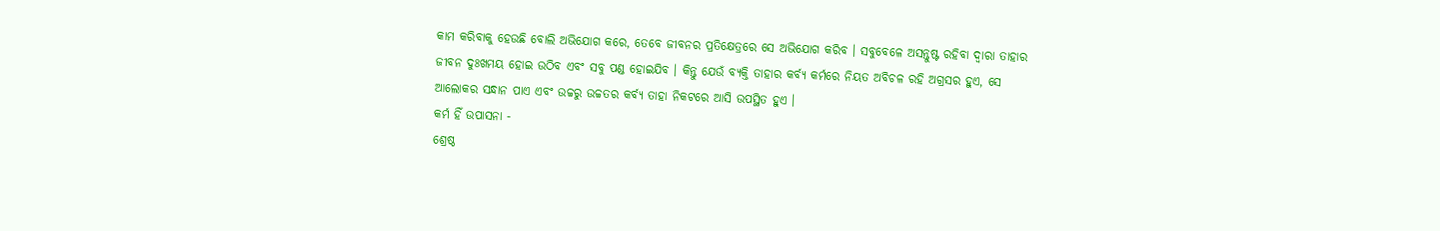କାମ କରିବାକୁ ହେଉଛି ବୋଲି ଅଭିଯୋଗ କରେ, ତେବେ ଜୀବନର ପ୍ରତିକ୍ଷେତ୍ରରେ ସେ ଅଭିଯୋଗ କରିବ । ସବୁବେଳେ ଅସନ୍ତୁଷ୍ଟ ରହିବା ଦ୍ୱାରା ତାହାର ଜୀବନ ଦୁଃଖମୟ ହୋଇ ଉଠିବ ଏବଂ ସବୁ ପଣ୍ଡ ହୋଇଯିବ । କିନ୍ତୁ ଯେଉଁ ବ୍ୟକ୍ତି ତାହାର କର୍ବ୍ୟ କର୍ମରେ ନିୟତ ଅବିଚଳ ରହି ଅଗ୍ରସର ହୁଏ, ସେ ଆଲୋକର ସନ୍ଧାନ ପାଏ ଏବଂ ଉଚ୍ଚରୁ ଉଚ୍ଚତର କର୍ବ୍ୟ ତାହା ନିକଟରେ ଆସି ଉପସ୍ଥିତ ହୁଏ ।
କର୍ମ ହିଁ ଉପାସନା -
ଶ୍ରେଷ୍ଠ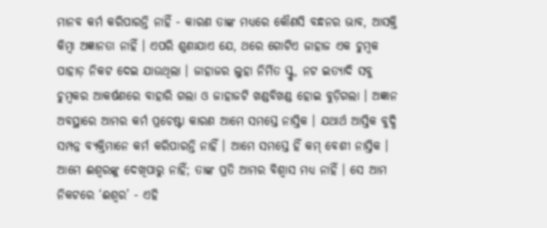ମାନବ କର୍ମ କରିପାରନ୍ତି ନାହିଁ - କାରଣ ତାଙ୍କ ମଧ୍ୟରେ କୌଣସି ବନ୍ଧନର ଭାବ, ଆସକ୍ତି କିମ୍ବା ଅଜ୍ଞାନତା ନାହିଁ । ଏପରି ଶୁଣାଯାଏ ଯେ, ଥରେ ଗୋଟିଏ ଜାହାଜ ଏକ ଚୁମ୍ବକ ପାହାଡ଼ ନିକଟ ଦେଇ ଯାଉଥିଲା । ଜାହାଜର ଲୁହା ନିର୍ମିତ ସ୍କ୍ରୁ, ନଟ ଇତ୍ୟାଦି ସବୁ ଚୁମ୍ବକର ଆକର୍ଷଣରେ ବାହାରି ଗଲା ଓ ଜାହାଜଟି ଖଣ୍ଡବିଖଣ୍ଡ ହୋଇ ବୁଡ଼ିଗଲା । ଅଜ୍ଞାନ ଅବସ୍ଥାରେ ଆମର କର୍ମ ପ୍ରଚେଷ୍ଟା କାରଣ ଆମେ ସମସ୍ତେ ନାସ୍ତିକ । ଯଥାର୍ଥ ଆସ୍ତିକ ବୁଦ୍ଧି ସମ୍ପନ୍ନ ବ୍ୟକ୍ତିମାନେ କର୍ମ କରିପାରନ୍ତି ନାହିଁ । ଆମେ ସମସ୍ତେ ହିଁ କମ୍ ବେଶୀ ନାସ୍ତିକ । ଆମେ ଈଶ୍ୱରଙ୍କୁ ଦେଖିପାରୁ ନାହିଁ; ତାଙ୍କ ପ୍ରତି ଆମର ବିଶ୍ୱାସ ମଧ୍ୟ ନାହିଁ । ସେ ଆମ ନିକଟରେ ‘ଈଶ୍ୱର’ - ଏହି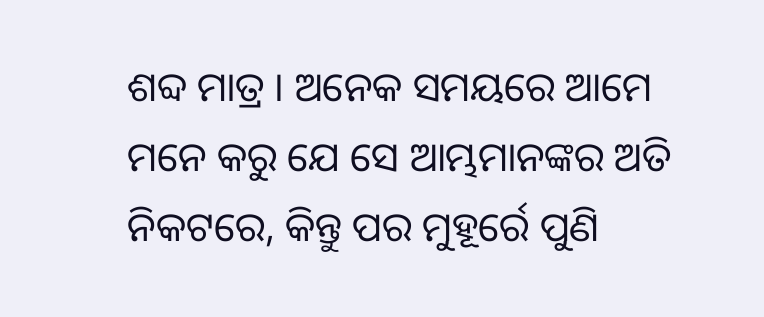ଶବ୍ଦ ମାତ୍ର । ଅନେକ ସମୟରେ ଆମେ ମନେ କରୁ ଯେ ସେ ଆମ୍ଭମାନଙ୍କର ଅତି ନିକଟରେ, କିନ୍ତୁ ପର ମୁହୂର୍ରେ ପୁଣି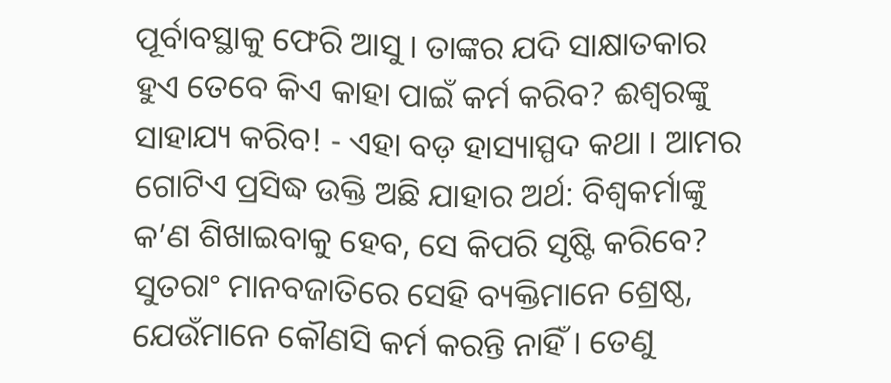ପୂର୍ବାବସ୍ଥାକୁ ଫେରି ଆସୁ । ତାଙ୍କର ଯଦି ସାକ୍ଷାତକାର ହୁଏ ତେବେ କିଏ କାହା ପାଇଁ କର୍ମ କରିବ? ଈଶ୍ୱରଙ୍କୁ ସାହାଯ୍ୟ କରିବ! - ଏହା ବଡ଼ ହାସ୍ୟାସ୍ପଦ କଥା । ଆମର ଗୋଟିଏ ପ୍ରସିଦ୍ଧ ଉକ୍ତି ଅଛି ଯାହାର ଅର୍ଥ: ବିଶ୍ୱକର୍ମାଙ୍କୁ କ’ଣ ଶିଖାଇବାକୁ ହେବ, ସେ କିପରି ସୃଷ୍ଟି କରିବେ? ସୁତରାଂ ମାନବଜାତିରେ ସେହି ବ୍ୟକ୍ତିମାନେ ଶ୍ରେଷ୍ଠ, ଯେଉଁମାନେ କୌଣସି କର୍ମ କରନ୍ତି ନାହିଁ । ତେଣୁ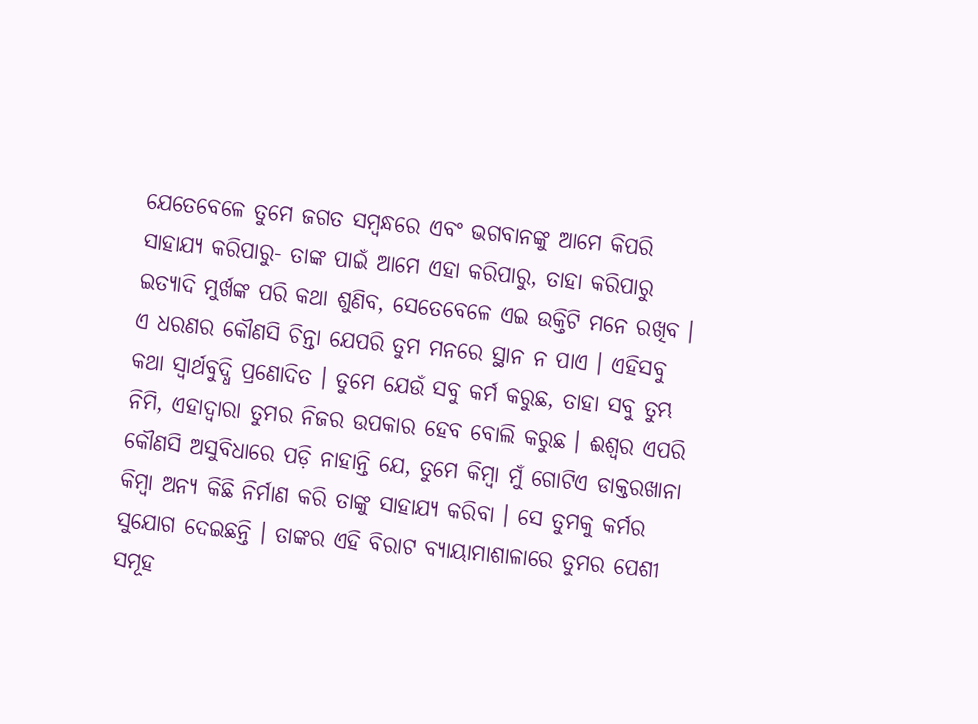ଯେତେବେଳେ ତୁମେ ଜଗତ ସମ୍ବନ୍ଧରେ ଏବଂ ଭଗବାନଙ୍କୁ ଆମେ କିପରି ସାହାଯ୍ୟ କରିପାରୁ- ତାଙ୍କ ପାଇଁ ଆମେ ଏହା କରିପାରୁ, ତାହା କରିପାରୁ ଇତ୍ୟାଦି ମୁର୍ଖଙ୍କ ପରି କଥା ଶୁଣିବ, ସେତେବେଳେ ଏଇ ଉକ୍ତିଟି ମନେ ରଖିବ । ଏ ଧରଣର କୌଣସି ଚିନ୍ତା ଯେପରି ତୁମ ମନରେ ସ୍ଥାନ ନ ପାଏ । ଏହିସବୁ କଥା ସ୍ବାର୍ଥବୁଦ୍ଧି ପ୍ରଣୋଦିତ । ତୁମେ ଯେଉଁ ସବୁ କର୍ମ କରୁଛ, ତାହା ସବୁ ତୁମ୍ଭ ନିମି, ଏହାଦ୍ୱାରା ତୁମର ନିଜର ଉପକାର ହେବ ବୋଲି କରୁଛ । ଈଶ୍ୱର ଏପରି କୌଣସି ଅସୁବିଧାରେ ପଡ଼ି ନାହାନ୍ତି ଯେ, ତୁମେ କିମ୍ବା ମୁଁ ଗୋଟିଏ ଡାକ୍ତରଖାନା କିମ୍ବା ଅନ୍ୟ କିଛି ନିର୍ମାଣ କରି ତାଙ୍କୁ ସାହାଯ୍ୟ କରିବା । ସେ ତୁମକୁ କର୍ମର ସୁଯୋଗ ଦେଇଛନ୍ତି । ତାଙ୍କର ଏହି ବିରାଟ ବ୍ୟାୟାମାଶାଳାରେ ତୁମର ପେଶୀ ସମୂହ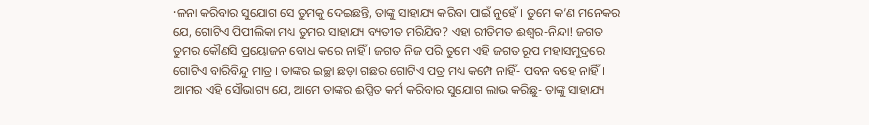·ଳନା କରିବାର ସୁଯୋଗ ସେ ତୁମକୁ ଦେଇଛନ୍ତି, ତାଙ୍କୁ ସାହାଯ୍ୟ କରିବା ପାଇଁ ନୁହେଁ । ତୁମେ କ’ଣ ମନେକର ଯେ, ଗୋଟିଏ ପିପୀଲିକା ମଧ୍ୟ ତୁମର ସାହାଯ୍ୟ ବ୍ୟତୀତ ମରିଯିବ? ଏହା ରୀତିମତ ଈଶ୍ୱର-ନିନ୍ଦା! ଜଗତ ତୁମର କୌଣସି ପ୍ରୟୋଜନ ବୋଧ କରେ ନାହିଁ । ଜଗତ ନିଜ ପରି ତୁମେ ଏହି ଜଗତ ରୂପ ମହାସମୁଦ୍ରରେ ଗୋଟିଏ ବାରିବିନ୍ଦୁ ମାତ୍ର । ତାଙ୍କର ଇଚ୍ଛା ଛଡ଼ା ଗଛର ଗୋଟିଏ ପତ୍ର ମଧ୍ୟ କମ୍ପେ ନାହିଁ- ପବନ ବହେ ନାହିଁ । ଆମର ଏହି ସୌଭାଗ୍ୟ ଯେ, ଆମେ ତାଙ୍କର ଈପ୍ସିତ କର୍ମ କରିବାର ସୁଯୋଗ ଲାଭ କରିଛୁ- ତାଙ୍କୁ ସାହାଯ୍ୟ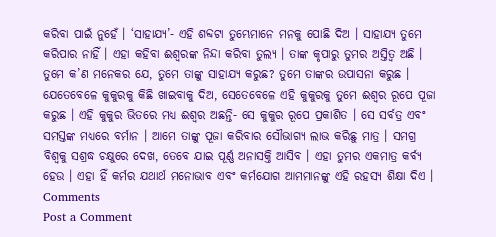କରିବା ପାଇଁ ନୁହେଁ । ‘ସାହାଯ୍ୟ’- ଏହି ଶବ୍ଦଟା ତୁମ୍ଭେମାନେ ମନକୁ ପୋଛି ଦିଅ । ସାହାଯ୍ୟ ତୁମେ କରିପାର ନାହିଁ । ଏହା କହିବା ଈଶ୍ୱରଙ୍କ ନିନ୍ଦା କରିବା ତୁଲ୍ୟ । ତାଙ୍କ କୃପାରୁ ତୁମର ଅସ୍ତିତ୍ୱ ଅଛି । ତୁମେ କ’ଣ ମନେକର ଯେ, ତୁମେ ତାଙ୍କୁ ସାହାଯ୍ୟ କରୁଛ? ତୁମେ ତାଙ୍କର ଉପାସନା କରୁଛ । ଯେତେବେଳେ କୁକୁରକୁ କିଛି ଖାଇବାକୁ ଦିଅ, ସେତେବେଳେ ଏହି କୁକୁରକୁ ତୁମେ ଈଶ୍ୱର ରୂପେ ପୂଜା କରୁଛ । ଏହି କୁକୁର ଭିତରେ ମଧ୍ୟ ଈଶ୍ୱର ଅଛନ୍ତି- ସେ କୁକୁର ରୂପେ ପ୍ରକାଶିତ । ସେ ସର୍ବତ୍ର ଏବଂ ସମସ୍ତଙ୍କ ମଧ୍ୟରେ ବର୍ମାନ । ଆମେ ତାଙ୍କୁ ପୂଜା କରିବାର ସୌଭାଗ୍ୟ ଲାଭ କରିଛୁ ମାତ୍ର । ସମଗ୍ର ବିଶ୍ୱକୁ ସଶ୍ରଦ୍ଧ ଚକ୍ଷୁରେ ଦେଖ, ତେବେ ଯାଇ ପୂର୍ଣ୍ଣ ଅନାସକ୍ତି ଆସିବ । ଏହା ତୁମର ଏକମାତ୍ର କର୍ବ୍ୟ ହେଉ । ଏହା ହିଁ କର୍ମର ଯଥାର୍ଥ ମନୋଭାବ ଏବଂ କର୍ମଯୋଗ ଆମମାନଙ୍କୁ ଏହି ରହସ୍ୟ ଶିକ୍ଷା ଦିଏ ।
Comments
Post a Comment